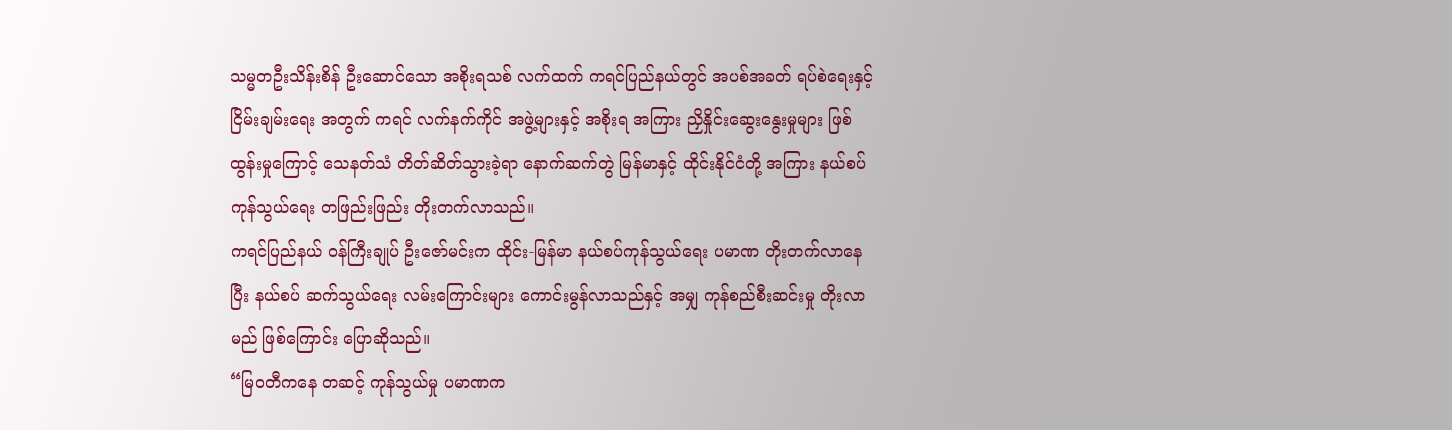သမ္မတဦးသိန်းစိန် ဦးဆောင်သော အစိုးရသစ် လက်ထက် ကရင်ပြည်နယ်တွင် အပစ်အခတ် ရပ်စဲရေးနှင့် ငြိမ်းချမ်းရေး အတွက် ကရင် လက်နက်ကိုင် အဖွဲ့များနှင့် အစိုးရ အကြား ညှိနှိုင်းဆွေးနွေးမှုများ ဖြစ်ထွန်းမှုကြောင့် သေနတ်သံ တိတ်ဆိတ်သွားခဲ့ရာ နောက်ဆက်တွဲ မြန်မာနှင့် ထိုင်းနိုင်ငံတို့ အကြား နယ်စပ် ကုန်သွယ်ရေး တဖြည်းဖြည်း တိုးတက်လာသည်။
ကရင်ပြည်နယ် ဝန်ကြီးချုပ် ဦးဇော်မင်းက ထိုင်း-မြန်မာ နယ်စပ်ကုန်သွယ်ရေး ပမာဏ တိုးတက်လာနေပြီး နယ်စပ် ဆက်သွယ်ရေး လမ်းကြောင်းများ ကောင်းမွန်လာသည်နှင့် အမျှ ကုန်စည်စီးဆင်းမှု တိုးလာမည် ဖြစ်ကြောင်း ပြောဆိုသည်။
“မြဝတီကနေ တဆင့် ကုန်သွယ်မှု ပမာဏက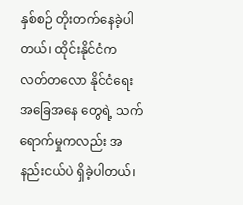နှစ်စဉ် တိုးတက်နေခဲ့ပါတယ်၊ ထိုင်းနိုင်ငံက လတ်တလော နိုင်ငံရေး အခြေအနေ တွေရဲ့ သက်ရောက်မှုကလည်း အနည်းငယ်ပဲ ရှိခဲ့ပါတယ်၊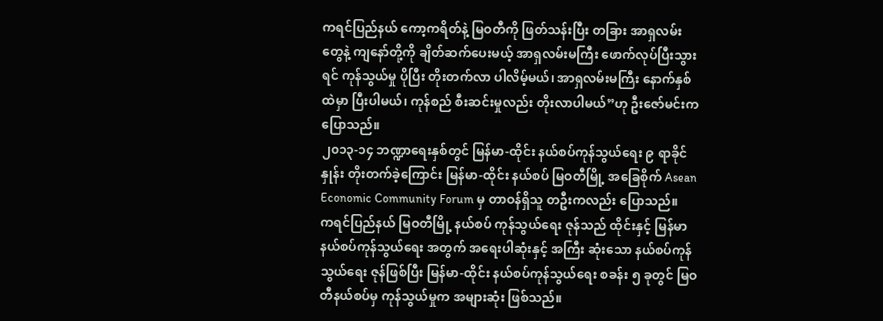ကရင်ပြည်နယ် ကော့ကရိတ်နဲ့ မြဝတီကို ဖြတ်သန်းပြီး တခြား အာရှလမ်းတွေနဲ့ ကျနော်တို့ကို ချိတ်ဆက်ပေးမယ့် အာရှလမ်းမကြီး ဖောက်လုပ်ပြီးသွားရင် ကုန်သွယ်မှု ပိုပြီး တိုးတက်လာ ပါလိမ့်မယ်၊ အာရှလမ်းမကြီး နောက်နှစ်ထဲမှာ ပြီးပါမယ်၊ ကုန်စည် စီးဆင်းမှုလည်း တိုးလာပါမယ်”ဟု ဦးဇော်မင်းက ပြောသည်။
၂၀၁၃-၁၄ ဘဏ္ဍာရေးနှစ်တွင် မြန်မာ-ထိုင်း နယ်စပ်ကုန်သွယ်ရေး ၉ ရာခိုင်နှုန်း တိုးတက်ခဲ့ကြောင်း မြန်မာ-ထိုင်း နယ်စပ် မြဝတီမြို့ အခြေစိုက် Asean Economic Community Forum မှ တာဝန်ရှိသူ တဦးကလည်း ပြောသည်။
ကရင်ပြည်နယ် မြဝတီမြို့ နယ်စပ် ကုန်သွယ်ရေး ဇုန်သည် ထိုင်းနှင့် မြန်မာ နယ်စပ်ကုန်သွယ်ရေး အတွက် အရေးပါဆုံးနှင့် အကြီး ဆုံးသော နယ်စပ်ကုန်သွယ်ရေး ဇုန်ဖြစ်ပြီး မြန်မာ-ထိုင်း နယ်စပ်ကုန်သွယ်ရေး စခန်း ၅ ခုတွင် မြဝတီနယ်စပ်မှ ကုန်သွယ်မှုက အများဆုံး ဖြစ်သည်။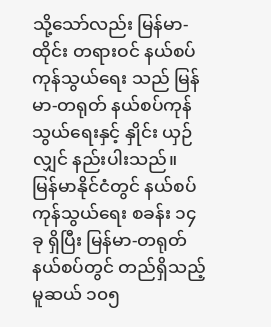သို့သော်လည်း မြန်မာ-ထိုင်း တရားဝင် နယ်စပ် ကုန်သွယ်ရေး သည် မြန်မာ-တရုတ် နယ်စပ်ကုန်သွယ်ရေးနှင့် နှိုင်း ယှဉ်လျှင် နည်းပါးသည်။
မြန်မာနိုင်ငံတွင် နယ်စပ်ကုန်သွယ်ရေး စခန်း ၁၄ ခု ရှိပြီး မြန်မာ-တရုတ် နယ်စပ်တွင် တည်ရှိသည့် မူဆယ် ၁၀၅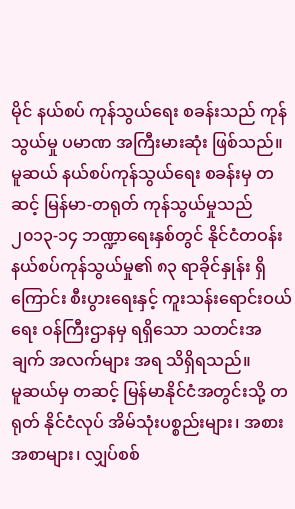မိုင် နယ်စပ် ကုန်သွယ်ရေး စခန်းသည် ကုန်သွယ်မှု ပမာဏ အကြီးမားဆုံး ဖြစ်သည်။ မူဆယ် နယ်စပ်ကုန်သွယ်ရေး စခန်းမှ တဆင့် မြန်မာ-တရုတ် ကုန်သွယ်မှုသည် ၂၀၁၃-၁၄ ဘဏ္ဍာရေးနှစ်တွင် နိုင်ငံတဝန်း နယ်စပ်ကုန်သွယ်မှု၏ ၈၃ ရာခိုင်နှုန်း ရှိကြောင်း စီးပွားရေးနှင့် ကူးသန်းရောင်းဝယ်ရေး ဝန်ကြီးဌာနမှ ရရှိသော သတင်းအချက် အလက်များ အရ သိရှိရသည်။
မူဆယ်မှ တဆင့် မြန်မာနိုင်ငံအတွင်းသို့ တရုတ် နိုင်ငံလုပ် အိမ်သုံးပစ္စည်းများ၊ အစားအစာများ၊ လျှပ်စစ်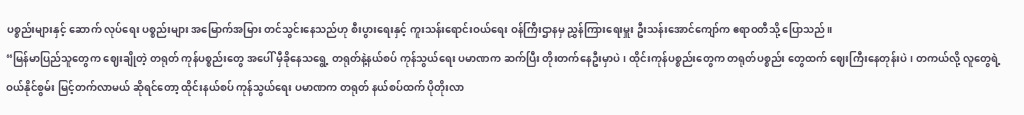ပစ္စည်းများနှင့် ဆောက် လုပ်ရေး ပစ္စည်းများ အမြောက်အမြား တင်သွင်းနေသည်ဟု စီးပွားရေးနှင့် ကူးသန်းရောင်းဝယ်ရေး ဝန်ကြီးဌာနမှ ညွှန်ကြားရေးမှူး ဦးသန်းအောင်ကျော်က ဧရာဝတီသို့ ပြောသည်။
“မြန်မာပြည်သူတွေက ဈေးချိုတဲ့ တရုတ် ကုန်ပစ္စည်းတွေ အပေါ် မှီခိုနေသရွေ့ တရုတ်နဲ့နယ်စပ် ကုန်သွယ်ရေး ပမာဏက ဆက်ပြီး တိုးတက်နေဦးမှာပဲ၊ ထိုင်းကုန်ပစ္စည်းတွေက တရုတ်ပစ္စည်း တွေထက် ဈေးကြီးနေတုန်းပဲ၊ တကယ်လို့ လူတွေရဲ့ ဝယ်နိုင်စွမ်း မြင့်တက်လာမယ် ဆိုရင်တော့ ထိုင်းနယ်စပ် ကုန်သွယ်ရေး ပမာဏက တရုတ် နယ်စပ်ထက် ပိုတိုးလာ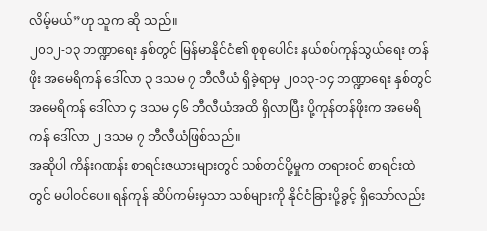လိမ့်မယ်”ဟု သူက ဆို သည်။
၂၀၁၂-၁၃ ဘဏ္ဍာရေး နှစ်တွင် မြန်မာနိုင်ငံ၏ စုစုပေါင်း နယ်စပ်ကုန်သွယ်ရေး တန်ဖိုး အမေရိကန် ဒေါ်လာ ၃ ဒသမ ၇ ဘီလီယံ ရှိခဲ့ရာမှ ၂၀၁၃-၁၄ ဘဏ္ဍာရေး နှစ်တွင် အမေရိကန် ဒေါ်လာ ၄ ဒသမ ၄၆ ဘီလီယံအထိ ရှိလာပြီး ပို့ကုန်တန်ဖိုးက အမေရိကန် ဒေါ်လာ ၂ ဒသမ ၇ ဘီလီယံဖြစ်သည်။
အဆိုပါ ကိန်းဂဏန်း စာရင်းဇယားများတွင် သစ်တင်ပို့မှုက တရားဝင် စာရင်းထဲတွင် မပါဝင်ပေ။ ရန်ကုန် ဆိပ်ကမ်းမှသာ သစ်များကို နိုင်ငံခြားပို့ခွင့် ရှိသော်လည်း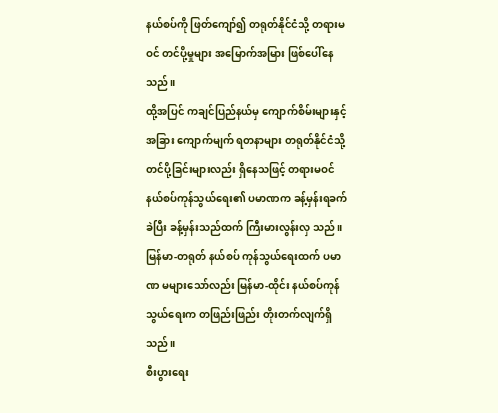နယ်စပ်ကို ဖြတ်ကျော်၍ တရုတ်နိုင်ငံသို့ တရားမဝင် တင်ပို့မှုများ အမြောက်အမြား ဖြစ်ပေါ်နေ သည်။
ထို့အပြင် ကချင်ပြည်နယ်မှ ကျောက်စိမ်းများနှင့် အခြား ကျောက်မျက် ရတနာများ တရုတ်နိုင်ငံသို့ တင်ပို့ခြင်းများလည်း ရှိနေသဖြင့် တရားမဝင် နယ်စပ်ကုန်သွယ်ရေး၏ ပမာဏက ခန့်မှန်းရခက်ခဲပြီး ခန့်မှန်းသည်ထက် ကြီးမားလွန်းလှ သည်။ မြန်မာ-တရုတ် နယ်စပ် ကုန်သွယ်ရေးထက် ပမာဏ မများသော်လည်း မြန်မာ-ထိုင်း နယ်စပ်ကုန်သွယ်ရေးက တဖြည်းဖြည်း တိုးတက်လျက်ရှိသည်။
စီးပွားရေး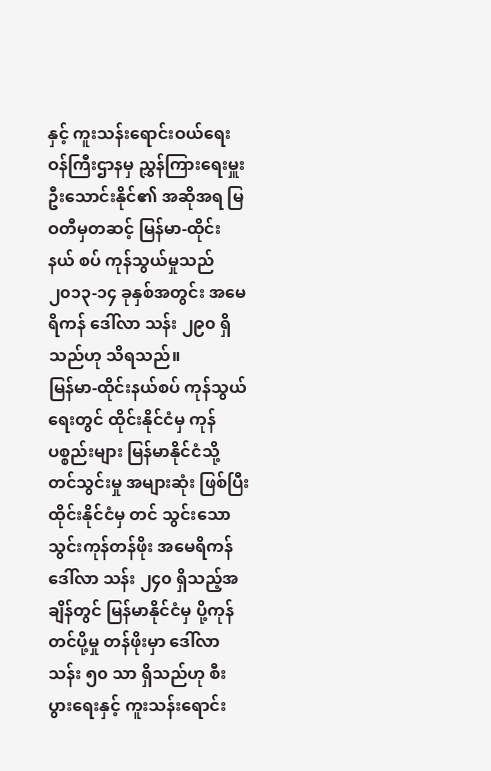နှင့် ကူးသန်းရောင်းဝယ်ရေး ဝန်ကြီးဌာနမှ ညွှန်ကြားရေးမှူး ဦးသောင်းနိုင်၏ အဆိုအရ မြဝတီမှတဆင့် မြန်မာ-ထိုင်း နယ် စပ် ကုန်သွယ်မှုသည် ၂၀၁၃-၁၄ ခုနှစ်အတွင်း အမေရိကန် ဒေါ်လာ သန်း ၂၉၀ ရှိသည်ဟု သိရသည်။
မြန်မာ-ထိုင်းနယ်စပ် ကုန်သွယ်ရေးတွင် ထိုင်းနိုင်ငံမှ ကုန်ပစ္စည်းများ မြန်မာနိုင်ငံသို့ တင်သွင်းမှု အများဆုံး ဖြစ်ပြီး ထိုင်းနိုင်ငံမှ တင် သွင်းသော သွင်းကုန်တန်ဖိုး အမေရိကန် ဒေါ်လာ သန်း ၂၄၀ ရှိသည့်အချိန်တွင် မြန်မာနိုင်ငံမှ ပို့ကုန်တင်ပို့မှု တန်ဖိုးမှာ ဒေါ်လာ သန်း ၅၀ သာ ရှိသည်ဟု စီးပွားရေးနှင့် ကူးသန်းရောင်း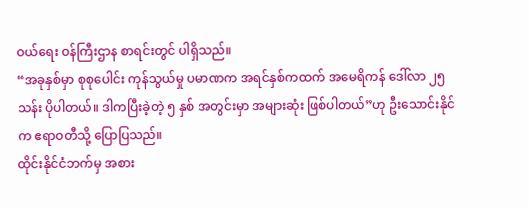ဝယ်ရေး ဝန်ကြီးဌာန စာရင်းတွင် ပါရှိသည်။
“အခုနှစ်မှာ စုစုပေါင်း ကုန်သွယ်မှု ပမာဏက အရင်နှစ်ကထက် အမေရိကန် ဒေါ်လာ ၂၅ သန်း ပိုပါတယ်။ ဒါကပြီးခဲ့တဲ့ ၅ နှစ် အတွင်းမှာ အများဆုံး ဖြစ်ပါတယ်”ဟု ဦးသောင်းနိုင်က ဧရာဝတီသို့ ပြောပြသည်။
ထိုင်းနိုင်ငံဘက်မှ အစား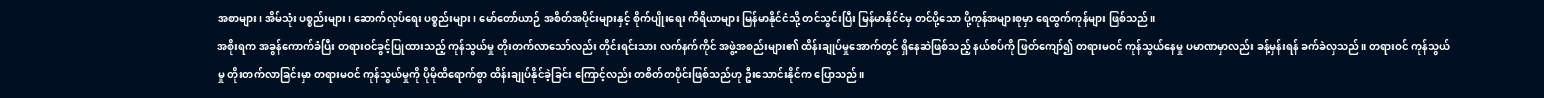အစာများ၊ အိမ်သုံး ပစ္စည်းများ၊ ဆောက်လုပ်ရေး ပစ္စည်းများ၊ မော်တော်ယာဉ် အစိတ်အပိုင်းများနှင့် စိုက်ပျိုးရေး ကိရိယာများ မြန်မာနိုင်ငံသို့ တင်သွင်းပြီး မြန်မာနိုင်ငံမှ တင်ပို့သော ပို့ကုန်အများစုမှာ ရေထွက်ကုန်များ ဖြစ်သည်။
အစိုးရက အခွန်ကောက်ခံပြီး တရားဝင်ခွင့်ပြုထားသည့် ကုန်သွယ်မှု တိုးတက်လာသော်လည်း တိုင်းရင်းသား လက်နက်ကိုင် အဖွဲ့အစည်းများ၏ ထိန်းချုပ်မှုအောက်တွင် ရှိနေဆဲဖြစ်သည့် နယ်စပ်ကို ဖြတ်ကျော်၍ တရားမဝင် ကုန်သွယ်နေမှု ပမာဏမှာလည်း ခန့်မှန်းရန် ခက်ခဲလှသည်။ တရားဝင် ကုန်သွယ်မှု တိုးတက်လာခြင်းမှာ တရားမဝင် ကုန်သွယ်မှုကို ပိုမိုထိရောက်စွာ ထိန်းချုပ်နိုင်ခဲ့ခြင်း ကြောင့်လည်း တစိတ်တပိုင်းဖြစ်သည်ဟု ဦးသောင်းနိုင်က ပြောသည်။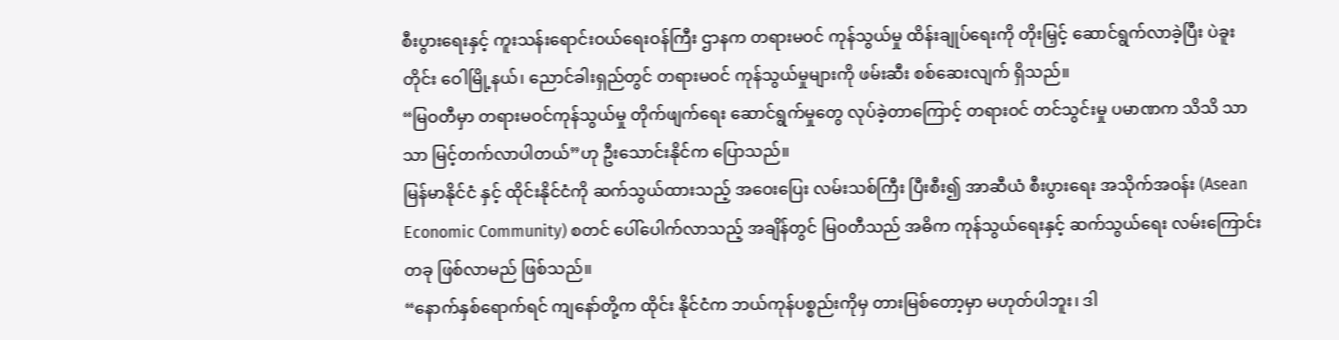စီးပွားရေးနှင့် ကူးသန်းရောင်းဝယ်ရေးဝန်ကြီး ဌာနက တရားမဝင် ကုန်သွယ်မှု ထိန်းချုပ်ရေးကို တိုးမြှင့် ဆောင်ရွက်လာခဲ့ပြီး ပဲခူးတိုင်း ဝေါမြို့နယ်၊ ညောင်ခါးရှည်တွင် တရားမဝင် ကုန်သွယ်မှုများကို ဖမ်းဆီး စစ်ဆေးလျက် ရှိသည်။
“မြဝတီမှာ တရားမဝင်ကုန်သွယ်မှု တိုက်ဖျက်ရေး ဆောင်ရွက်မှုတွေ လုပ်ခဲ့တာကြောင့် တရားဝင် တင်သွင်းမှု ပမာဏက သိသိ သာသာ မြင့်တက်လာပါတယ်”ဟု ဦးသောင်းနိုင်က ပြောသည်။
မြန်မာနိုင်ငံ နှင့် ထိုင်းနိုင်ငံကို ဆက်သွယ်ထားသည့် အဝေးပြေး လမ်းသစ်ကြီး ပြီးစီး၍ အာဆီယံ စီးပွားရေး အသိုက်အဝန်း (Asean Economic Community) စတင် ပေါ်ပေါက်လာသည့် အချိန်တွင် မြဝတီသည် အဓိက ကုန်သွယ်ရေးနှင့် ဆက်သွယ်ရေး လမ်းကြောင်း တခု ဖြစ်လာမည် ဖြစ်သည်။
“နောက်နှစ်ရောက်ရင် ကျနော်တို့က ထိုင်း နိုင်ငံက ဘယ်ကုန်ပစ္စည်းကိုမှ တားမြစ်တော့မှာ မဟုတ်ပါဘူး၊ ဒါ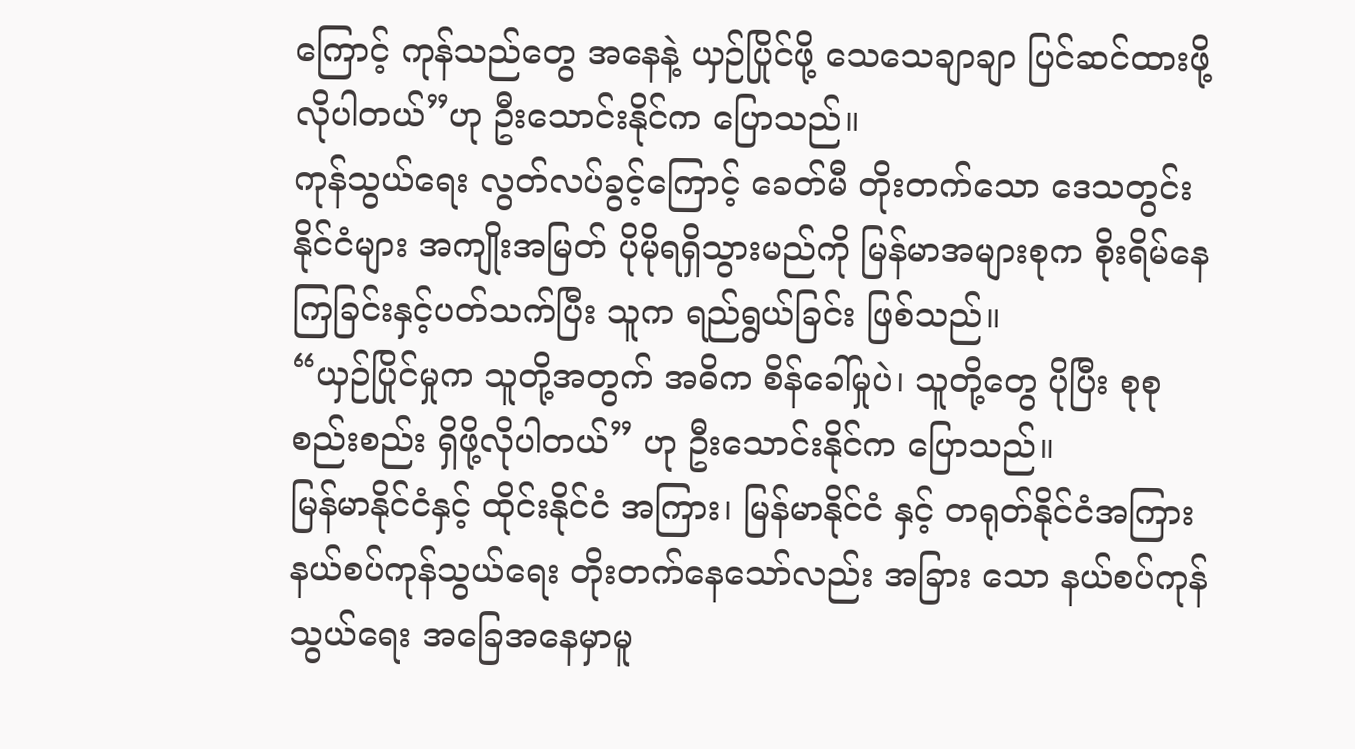ကြောင့် ကုန်သည်တွေ အနေနဲ့ ယှဉ်ပြိုင်ဖို့ သေသေချာချာ ပြင်ဆင်ထားဖို့ လိုပါတယ်”ဟု ဦးသောင်းနိုင်က ပြောသည်။
ကုန်သွယ်ရေး လွတ်လပ်ခွင့်ကြောင့် ခေတ်မီ တိုးတက်သော ဒေသတွင်း နိုင်ငံများ အကျိုးအမြတ် ပိုမိုရရှိသွားမည်ကို မြန်မာအများစုက စိုးရိမ်နေကြခြင်းနှင့်ပတ်သက်ပြီး သူက ရည်ရွယ်ခြင်း ဖြစ်သည်။
“ယှဉ်ပြိုင်မှုက သူတို့အတွက် အဓိက စိန်ခေါ်မှုပဲ၊ သူတို့တွေ ပိုပြီး စုစုစည်းစည်း ရှိဖို့လိုပါတယ်” ဟု ဦးသောင်းနိုင်က ပြောသည်။
မြန်မာနိုင်ငံနှင့် ထိုင်းနိုင်ငံ အကြား၊ မြန်မာနိုင်ငံ နှင့် တရုတ်နိုင်ငံအကြား နယ်စပ်ကုန်သွယ်ရေး တိုးတက်နေသော်လည်း အခြား သော နယ်စပ်ကုန်သွယ်ရေး အခြေအနေမှာမူ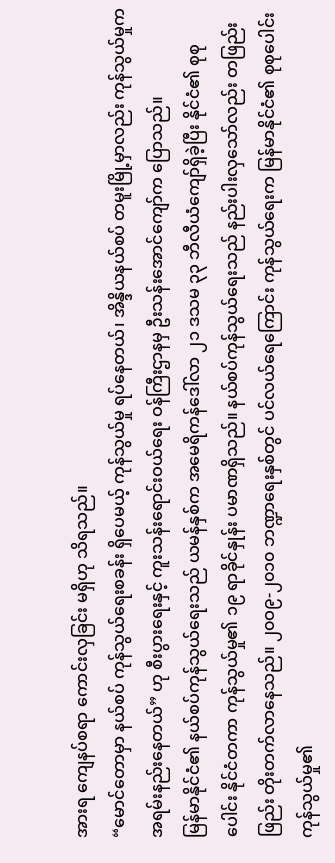အားရ ကျေနပ်စရာ ကောင်းလှခြင်း မရှိဟု သိရသည်။
“မောင်တောမှာ နယ်စပ် ကုန်သွယ်ရေးစခန်း ရှိပေမယ့် ကုန်သွယ်မှု ရပ်နေတယ်၊ အိန္ဒိယနယ်စပ် တမူးမြို့မှာလည်း ကုန်သွယ်မှုက အရမ်းနည်းနေတယ်” ဟု စီးပွားရေးနှင့် ကူးသန်းရောင်းဝယ်ရေး ဝန်ကြီးဌာနမှ ဦးသန်းအောင်ကျော်က ပြောသည်။
မြန်မာနိုင်ငံ၏ နယ်စပ်ကုန်သွယ်ရေးသည် ယမန်နှစ်က အမေရိကန်ဒေါ်လာ ၂၁ ဒသမ ၃၃ ဘီလီယံကျော်ရှိခဲ့ပြီး နိုင်ငံ၏ စုစုပေါင်း နိုင်ငံတကာ ကုန်သွယ်မှု၏ ၁၉ ရာခိုင်နှုန်း ပမာဏရှိသည်။ နယ်စပ်ကုန်သွယ်ရေးသည် နည်းပါးလှသော်လည်း တဖြည်းဖြည်း တိုးတက်လာနေသည်။ ၂၀ဝ၉-၂၀၁၀ ဘဏ္ဍာရေးနှစ်တွင် ပင်လယ်ရေကြောင်း ကုန်သွယ်ရေးက မြန်မာနိုင်ငံ၏ စုစုပေါင်း ကုန်သွယ်မှု၏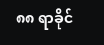၈၈ ရာခိုင်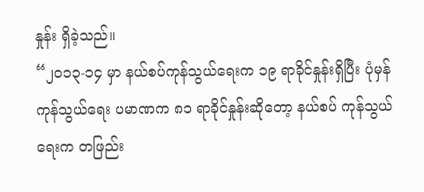နှုန်း ရှိခဲ့သည်။
“၂၀၁၃-၁၄ မှာ နယ်စပ်ကုန်သွယ်ရေးက ၁၉ ရာခိုင်နှုန်းရှိပြီး ပုံမှန်ကုန်သွယ်ရေး ပမာဏက ၈၁ ရာခိုင်နှုန်းဆိုတော့ နယ်စပ် ကုန်သွယ်ရေးက တဖြည်း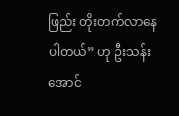ဖြည်း တိုးတက်လာနေပါတယ်” ဟု ဦးသန်းအောင်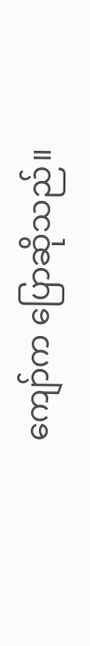ကျော်က ပြောဆိုသည်။